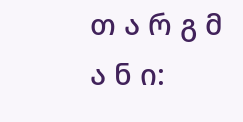თ ა რ გ მ ა ნ ი: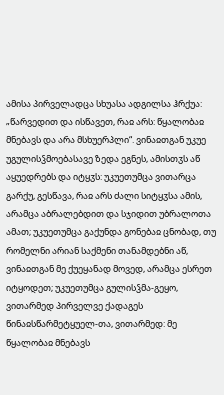ამისა პირველადცა სხუასა ადგილსა ჰრქუა: „წარვედით და ისწავეთ, რაჲ არს: წყალობაჲ მნებავს და არა მსხუერპლი“. ვინაჲთგან უკუე უგულისჴმოებასავე ზედა ეგნეს, ამისთჳს აწ აყუედრებს და იტყჳს: უკუეთუმცა ვითარცა გარქუ, გესწავა, რაჲ არს ძალი სიტყჳსა ამის, არამცა აბრალებდით და სჯიდით უბრალოთა ამათ; უკუეთუმცა გაქუნდა გონებაჲ ცნობად, თუ რომელნი არიან საქმენი თანამდებნი აწ, ვინაჲთგან მე ქუეყანად მოვედ, არამცა ესრეთ იტყოდეთ; უკუეთუმცა გულისჴმა-გეყო, ვითარმედ პირველვე ქადაგეს წინაჲსწარმეტყუელ-თა, ვითარმედ: მე წყალობაჲ მნებავს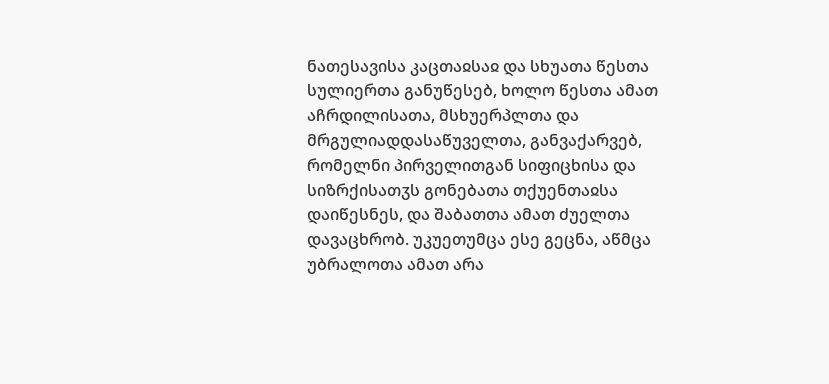ნათესავისა კაცთაჲსაჲ და სხუათა წესთა სულიერთა განუწესებ, ხოლო წესთა ამათ აჩრდილისათა, მსხუერპლთა და მრგულიადდასაწუველთა, განვაქარვებ, რომელნი პირველითგან სიფიცხისა და სიზრქისათჳს გონებათა თქუენთაჲსა დაიწესნეს, და შაბათთა ამათ ძუელთა დავაცხრობ. უკუეთუმცა ესე გეცნა, აწმცა უბრალოთა ამათ არა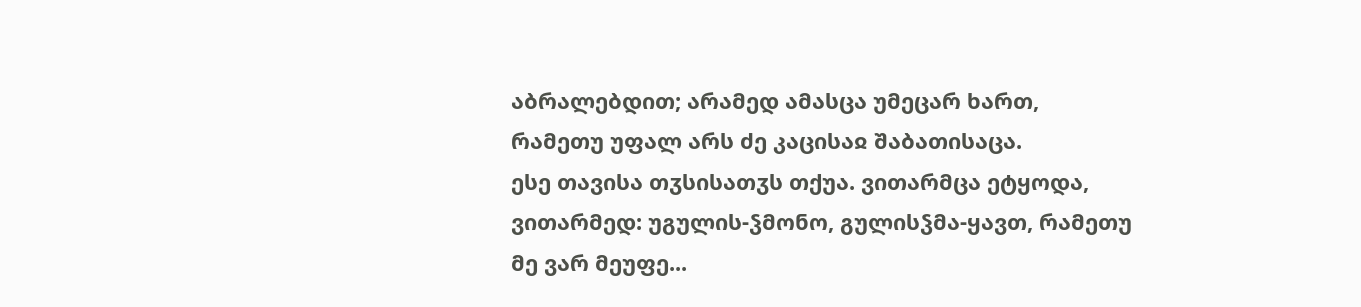აბრალებდით; არამედ ამასცა უმეცარ ხართ, რამეთუ უფალ არს ძე კაცისაჲ შაბათისაცა.
ესე თავისა თჳსისათჳს თქუა. ვითარმცა ეტყოდა, ვითარმედ: უგულის-ჴმონო, გულისჴმა-ყავთ, რამეთუ მე ვარ მეუფე...